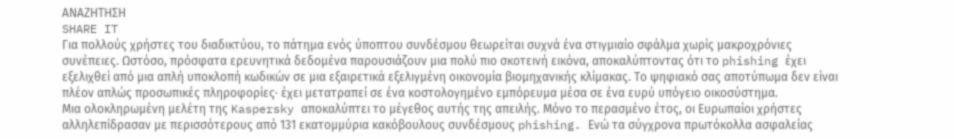ΑΝΑΖΗΤΗΣΗ
SHARE IT
Για πολλούς χρήστες του διαδικτύου, το πάτημα ενός ύποπτου συνδέσμου θεωρείται συχνά ένα στιγμιαίο σφάλμα χωρίς μακροχρόνιες συνέπειες. Ωστόσο, πρόσφατα ερευνητικά δεδομένα παρουσιάζουν μια πολύ πιο σκοτεινή εικόνα, αποκαλύπτοντας ότι το phishing έχει εξελιχθεί από μια απλή υποκλοπή κωδικών σε μια εξαιρετικά εξελιγμένη οικονομία βιομηχανικής κλίμακας. Το ψηφιακό σας αποτύπωμα δεν είναι πλέον απλώς προσωπικές πληροφορίες· έχει μετατραπεί σε ένα κοστολογημένο εμπόρευμα μέσα σε ένα ευρύ υπόγειο οικοσύστημα.
Μια ολοκληρωμένη μελέτη της Kaspersky αποκαλύπτει το μέγεθος αυτής της απειλής. Μόνο το περασμένο έτος, οι Ευρωπαίοι χρήστες αλληλεπίδρασαν με περισσότερους από 131 εκατομμύρια κακόβουλους συνδέσμους phishing. Ενώ τα σύγχρονα πρωτόκολλα ασφαλείας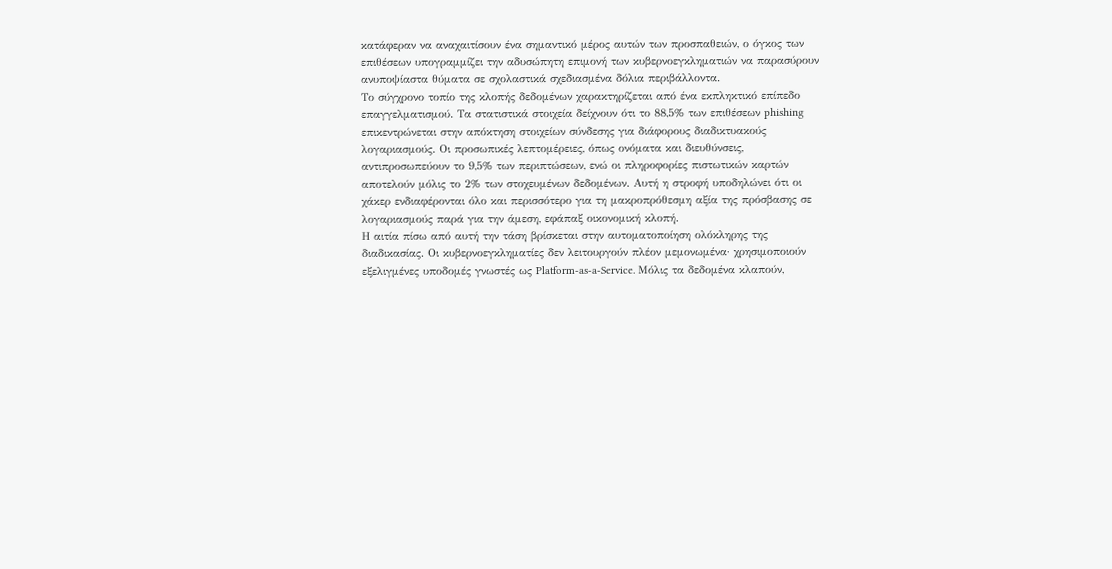κατάφεραν να αναχαιτίσουν ένα σημαντικό μέρος αυτών των προσπαθειών, ο όγκος των επιθέσεων υπογραμμίζει την αδυσώπητη επιμονή των κυβερνοεγκληματιών να παρασύρουν ανυποψίαστα θύματα σε σχολαστικά σχεδιασμένα δόλια περιβάλλοντα.
Το σύγχρονο τοπίο της κλοπής δεδομένων χαρακτηρίζεται από ένα εκπληκτικό επίπεδο επαγγελματισμού. Τα στατιστικά στοιχεία δείχνουν ότι το 88,5% των επιθέσεων phishing επικεντρώνεται στην απόκτηση στοιχείων σύνδεσης για διάφορους διαδικτυακούς λογαριασμούς. Οι προσωπικές λεπτομέρειες, όπως ονόματα και διευθύνσεις, αντιπροσωπεύουν το 9,5% των περιπτώσεων, ενώ οι πληροφορίες πιστωτικών καρτών αποτελούν μόλις το 2% των στοχευμένων δεδομένων. Αυτή η στροφή υποδηλώνει ότι οι χάκερ ενδιαφέρονται όλο και περισσότερο για τη μακροπρόθεσμη αξία της πρόσβασης σε λογαριασμούς παρά για την άμεση, εφάπαξ οικονομική κλοπή.
Η αιτία πίσω από αυτή την τάση βρίσκεται στην αυτοματοποίηση ολόκληρης της διαδικασίας. Οι κυβερνοεγκληματίες δεν λειτουργούν πλέον μεμονωμένα· χρησιμοποιούν εξελιγμένες υποδομές γνωστές ως Platform-as-a-Service. Μόλις τα δεδομένα κλαπούν,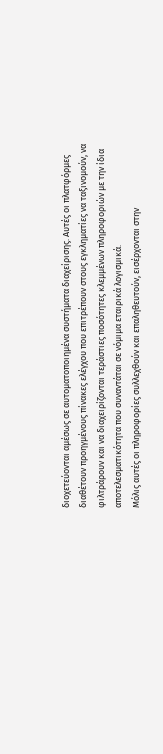διοχετεύονται αμέσως σε αυτοματοποιημένα συστήματα διαχείρισης. Αυτές οι πλατφόρμες διαθέτουν προηγμένους πίνακες ελέγχου που επιτρέπουν στους εγκληματίες να ταξινομούν, να φιλτράρουν και να διαχειρίζονται τεράστιες ποσότητες κλεμμένων πληροφοριών με την ίδια αποτελεσματικότητα που συναντάται σε νόμιμα εταιρικά λογισμικά.
Μόλις αυτές οι πληροφορίες συλλεχθούν και επαληθευτούν, εισέρχονται στην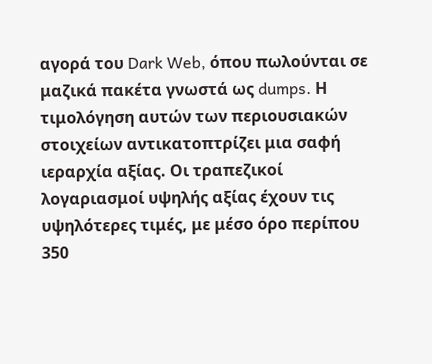αγορά του Dark Web, όπου πωλούνται σε μαζικά πακέτα γνωστά ως dumps. Η τιμολόγηση αυτών των περιουσιακών στοιχείων αντικατοπτρίζει μια σαφή ιεραρχία αξίας. Οι τραπεζικοί λογαριασμοί υψηλής αξίας έχουν τις υψηλότερες τιμές, με μέσο όρο περίπου 350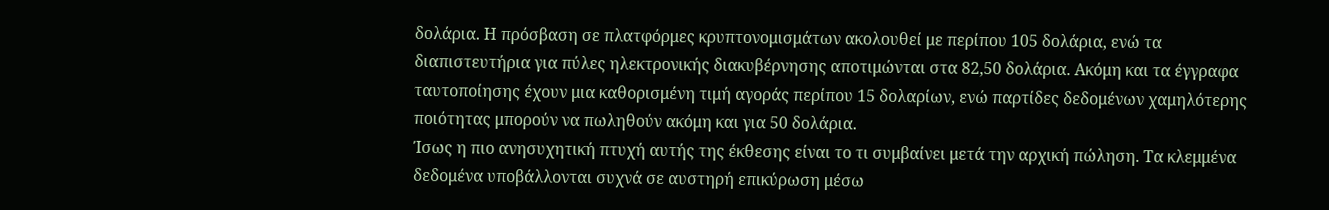δολάρια. Η πρόσβαση σε πλατφόρμες κρυπτονομισμάτων ακολουθεί με περίπου 105 δολάρια, ενώ τα διαπιστευτήρια για πύλες ηλεκτρονικής διακυβέρνησης αποτιμώνται στα 82,50 δολάρια. Ακόμη και τα έγγραφα ταυτοποίησης έχουν μια καθορισμένη τιμή αγοράς περίπου 15 δολαρίων, ενώ παρτίδες δεδομένων χαμηλότερης ποιότητας μπορούν να πωληθούν ακόμη και για 50 δολάρια.
Ίσως η πιο ανησυχητική πτυχή αυτής της έκθεσης είναι το τι συμβαίνει μετά την αρχική πώληση. Τα κλεμμένα δεδομένα υποβάλλονται συχνά σε αυστηρή επικύρωση μέσω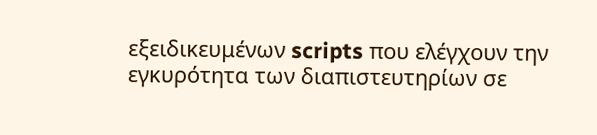εξειδικευμένων scripts που ελέγχουν την εγκυρότητα των διαπιστευτηρίων σε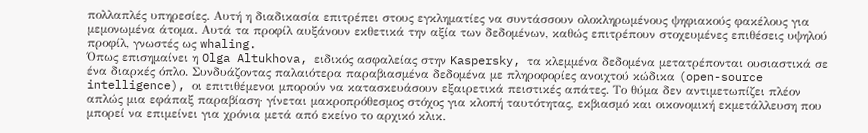πολλαπλές υπηρεσίες. Αυτή η διαδικασία επιτρέπει στους εγκληματίες να συντάσσουν ολοκληρωμένους ψηφιακούς φακέλους για μεμονωμένα άτομα. Αυτά τα προφίλ αυξάνουν εκθετικά την αξία των δεδομένων, καθώς επιτρέπουν στοχευμένες επιθέσεις υψηλού προφίλ, γνωστές ως whaling.
Όπως επισημαίνει η Olga Altukhova, ειδικός ασφαλείας στην Kaspersky, τα κλεμμένα δεδομένα μετατρέπονται ουσιαστικά σε ένα διαρκές όπλο. Συνδυάζοντας παλαιότερα παραβιασμένα δεδομένα με πληροφορίες ανοιχτού κώδικα (open-source intelligence), οι επιτιθέμενοι μπορούν να κατασκευάσουν εξαιρετικά πειστικές απάτες. Το θύμα δεν αντιμετωπίζει πλέον απλώς μια εφάπαξ παραβίαση· γίνεται μακροπρόθεσμος στόχος για κλοπή ταυτότητας, εκβιασμό και οικονομική εκμετάλλευση που μπορεί να επιμείνει για χρόνια μετά από εκείνο το αρχικό κλικ.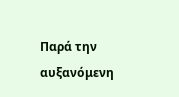Παρά την αυξανόμενη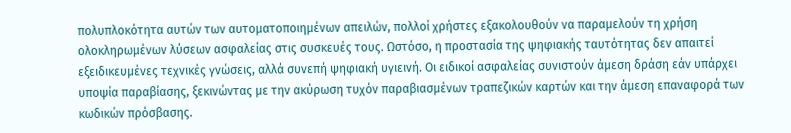πολυπλοκότητα αυτών των αυτοματοποιημένων απειλών, πολλοί χρήστες εξακολουθούν να παραμελούν τη χρήση ολοκληρωμένων λύσεων ασφαλείας στις συσκευές τους. Ωστόσο, η προστασία της ψηφιακής ταυτότητας δεν απαιτεί εξειδικευμένες τεχνικές γνώσεις, αλλά συνεπή ψηφιακή υγιεινή. Οι ειδικοί ασφαλείας συνιστούν άμεση δράση εάν υπάρχει υποψία παραβίασης, ξεκινώντας με την ακύρωση τυχόν παραβιασμένων τραπεζικών καρτών και την άμεση επαναφορά των κωδικών πρόσβασης.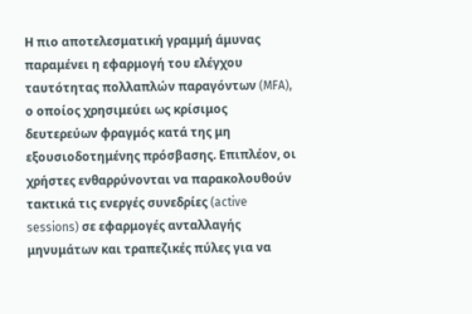Η πιο αποτελεσματική γραμμή άμυνας παραμένει η εφαρμογή του ελέγχου ταυτότητας πολλαπλών παραγόντων (MFA), ο οποίος χρησιμεύει ως κρίσιμος δευτερεύων φραγμός κατά της μη εξουσιοδοτημένης πρόσβασης. Επιπλέον, οι χρήστες ενθαρρύνονται να παρακολουθούν τακτικά τις ενεργές συνεδρίες (active sessions) σε εφαρμογές ανταλλαγής μηνυμάτων και τραπεζικές πύλες για να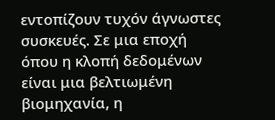εντοπίζουν τυχόν άγνωστες συσκευές. Σε μια εποχή όπου η κλοπή δεδομένων είναι μια βελτιωμένη βιομηχανία, η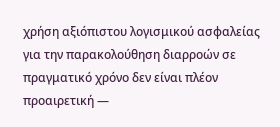χρήση αξιόπιστου λογισμικού ασφαλείας για την παρακολούθηση διαρροών σε πραγματικό χρόνο δεν είναι πλέον προαιρετική —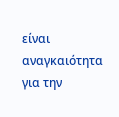είναι αναγκαιότητα για την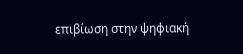επιβίωση στην ψηφιακή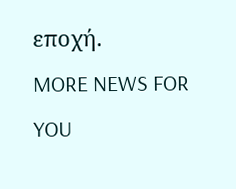εποχή.
MORE NEWS FOR YOU